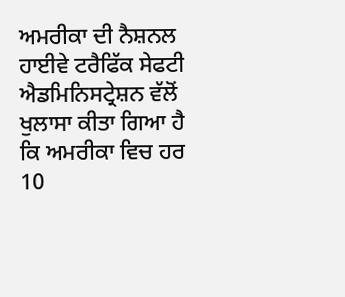ਅਮਰੀਕਾ ਦੀ ਨੈਸ਼ਨਲ ਹਾਈਵੇ ਟਰੈਫਿੱਕ ਸੇਫਟੀ ਐਡਮਿਨਿਸਟ੍ਰੇਸ਼ਨ ਵੱਲੋਂ
ਖੁਲਾਸਾ ਕੀਤਾ ਗਿਆ ਹੈ ਕਿ ਅਮਰੀਕਾ ਵਿਚ ਹਰ 10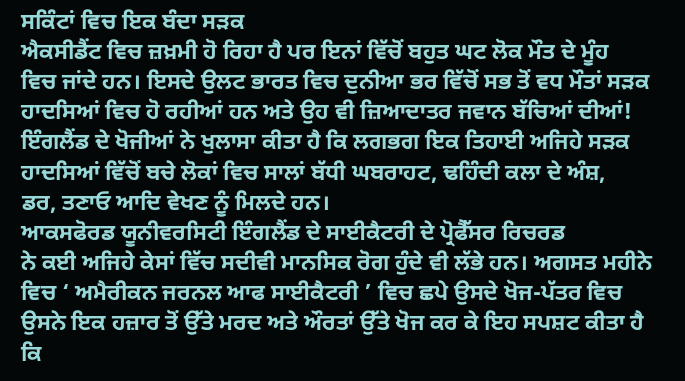ਸਕਿੰਟਾਂ ਵਿਚ ਇਕ ਬੰਦਾ ਸੜਕ
ਐਕਸੀਡੈਂਟ ਵਿਚ ਜ਼ਖ਼ਮੀ ਹੋ ਰਿਹਾ ਹੈ ਪਰ ਇਨਾਂ ਵਿੱਚੋਂ ਬਹੁਤ ਘਟ ਲੋਕ ਮੌਤ ਦੇ ਮੂੰਹ
ਵਿਚ ਜਾਂਦੇ ਹਨ। ਇਸਦੇ ਉਲਟ ਭਾਰਤ ਵਿਚ ਦੁਨੀਆ ਭਰ ਵਿੱਚੋਂ ਸਭ ਤੋਂ ਵਧ ਮੌਤਾਂ ਸੜਕ
ਹਾਦਸਿਆਂ ਵਿਚ ਹੋ ਰਹੀਆਂ ਹਨ ਅਤੇ ਉਹ ਵੀ ਜ਼ਿਆਦਾਤਰ ਜਵਾਨ ਬੱਚਿਆਂ ਦੀਆਂ!
ਇੰਗਲੈਂਡ ਦੇ ਖੋਜੀਆਂ ਨੇ ਖੁਲਾਸਾ ਕੀਤਾ ਹੈ ਕਿ ਲਗਭਗ ਇਕ ਤਿਹਾਈ ਅਜਿਹੇ ਸੜਕ
ਹਾਦਸਿਆਂ ਵਿੱਚੋਂ ਬਚੇ ਲੋਕਾਂ ਵਿਚ ਸਾਲਾਂ ਬੱਧੀ ਘਬਰਾਹਟ, ਢਹਿੰਦੀ ਕਲਾ ਦੇ ਅੰਸ਼,
ਡਰ, ਤਣਾਓ ਆਦਿ ਵੇਖਣ ਨੂੰ ਮਿਲਦੇ ਹਨ।
ਆਕਸਫੋਰਡ ਯੂਨੀਵਰਸਿਟੀ ਇੰਗਲੈਂਡ ਦੇ ਸਾਈਕੈਟਰੀ ਦੇ ਪ੍ਰੋਫੈੱਸਰ ਰਿਚਰਡ
ਨੇ ਕਈ ਅਜਿਹੇ ਕੇਸਾਂ ਵਿੱਚ ਸਦੀਵੀ ਮਾਨਸਿਕ ਰੋਗ ਹੁੰਦੇ ਵੀ ਲੱਭੇ ਹਨ। ਅਗਸਤ ਮਹੀਨੇ
ਵਿਚ ‘ ਅਮੈਰੀਕਨ ਜਰਨਲ ਆਫ ਸਾਈਕੈਟਰੀ ’ ਵਿਚ ਛਪੇ ਉਸਦੇ ਖੋਜ-ਪੱਤਰ ਵਿਚ
ਉਸਨੇ ਇਕ ਹਜ਼ਾਰ ਤੋਂ ਉੱਤੇ ਮਰਦ ਅਤੇ ਔਰਤਾਂ ਉੱਤੇ ਖੋਜ ਕਰ ਕੇ ਇਹ ਸਪਸ਼ਟ ਕੀਤਾ ਹੈ
ਕਿ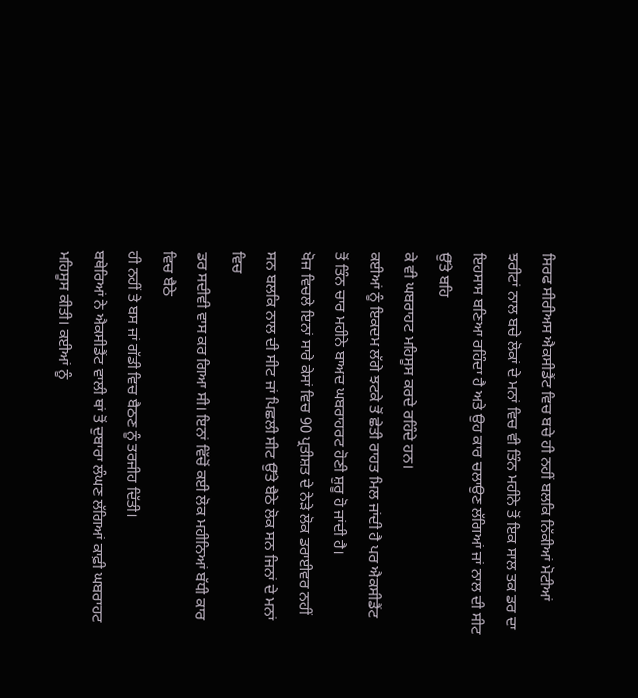ਸਿਰਫ ਸੀਰੀਅਸ ਐਕਸੀਡੈਂਟ ਵਿਚ ਬਚੇ ਹੀ ਨਹੀਂ ਬਲਕਿ ਨਿੱਕੀਆਂ ਮੋਟੀਆਂ
ਝਰੀਟਾਂ ਨਾਲ ਬਚੇ ਲੋਕਾਂ ਦੇ ਮਨਾਂ ਵਿਚ ਵੀ ਤਿੰਨ ਮਹੀਨੇ ਤੋਂ ਇਕ ਸਾਲ ਤਕ ਡਰ ਦਾ
ਇਹਸਾਸ ਬਣਿਆ ਰਹਿੰਦਾ ਹੈ ਅਤੇ ਉਹ ਕਾਰ ਚਲਾਉਣ ਲੱਗਿਆਂ ਜਾਂ ਨਾਲ ਦੀ ਸੀਟ ਉੱਤੇ ਬਹਿ
ਕੇ ਵੀ ਘਬਰਾਹਟ ਮਹਿਸੂਸ ਕਰਦੇ ਰਹਿੰਦੇ ਹਨ।
ਕਈਆਂ ਨੂੰ ਇਕਦਮ ਲੱਗੇ ਝਟਕੇ ਤੋਂ ਛੇਤੀ ਰਾਹਤ ਮਿਲ ਜਾਂਦੀ ਹੈ ਪਰ ਐਕਸੀਡੈਂਟ
ਤੋਂ ਤਿੰਨ ਚਾਰ ਮਹੀਨੇ ਬਾਅਦ ਘਬਰਾਹਰਟ ਹੋਣੀ ਸ਼ੁਰੂ ਹੋ ਜਾਂਦੀ ਹੈ।
ਖੋਜ ਵਿਚਲੇ ਇਨਾਂ ਸਾਰੇ ਕੇਸਾਂ ਵਿਚ 90 ਪ੍ਰਤੀਸ਼ਤ ਦੇ ਨੇੜੇ ਲੋਕ ਡਰਾਈਵਰ ਨਹੀਂ
ਸਨ ਬਲਕਿ ਨਾਲ ਦੀ ਸੀਟ ਜਾਂ ਪਿਛਲੀ ਸੀਟ ਉੱਤੇ ਬੈਠੇ ਲੋਕ ਸਨ ਜਿਨਾਂ ਦੇ ਮਨਾਂ ਵਿਚ
ਡਰ ਸਦੀਵੀ ਵਾਸ ਕਰ ਗਿਆ ਸੀ। ਇਨਾਂ ਵਿੱਚੋਂ ਕਈ ਲੋਕ ਮਹੀਨਿਆਂ ਬੱਧੀ ਕਾਰ ਵਿਚ ਬੈਠੇ
ਹੀ ਨਹੀਂ ਤੇ ਬਸ ਜਾਂ ਗੱਡੀ ਵਿਚ ਬੈਠਣ ਨੂੰ ਤਰਜੀਹ ਦਿੱਤੀ।
ਬਥੇਰਿਆਂ ਨੇ ਐਕਸੀਡੈਂਟ ਵਾਲੀ ਥਾਂ ਤੋਂ ਦੁਬਾਰਾ ਲੰਘਣ ਲੱਗਿਆਂ ਕਾਫ਼ੀ ਘਬਰਾਹਟ
ਮਹਿਸੂਸ ਕੀਤੀ। ਕਈਆਂ ਨੂੰ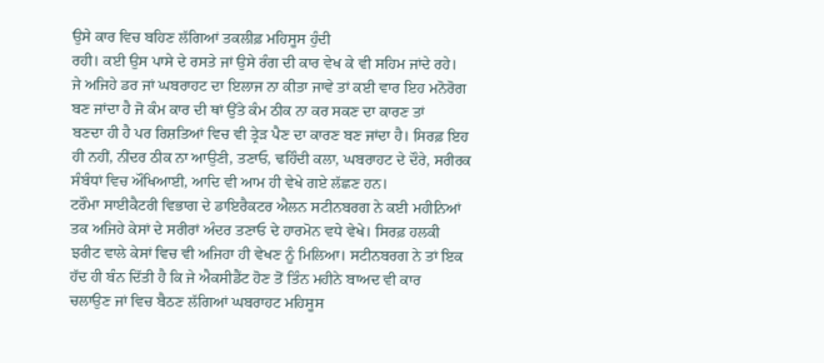ਉਸੇ ਕਾਰ ਵਿਚ ਬਹਿਣ ਲੱਗਿਆਂ ਤਕਲੀਫ਼ ਮਹਿਸੂਸ ਹੁੰਦੀ
ਰਹੀ। ਕਈ ਉਸ ਪਾਸੇ ਦੇ ਰਸਤੇ ਜਾਂ ਉਸੇ ਰੰਗ ਦੀ ਕਾਰ ਵੇਖ ਕੇ ਵੀ ਸਹਿਮ ਜਾਂਦੇ ਰਹੇ।
ਜੇ ਅਜਿਹੇ ਡਰ ਜਾਂ ਘਬਰਾਹਟ ਦਾ ਇਲਾਜ ਨਾ ਕੀਤਾ ਜਾਵੇ ਤਾਂ ਕਈ ਵਾਰ ਇਹ ਮਨੋਰੋਗ
ਬਣ ਜਾਂਦਾ ਹੈ ਜੋ ਕੰਮ ਕਾਰ ਦੀ ਥਾਂ ਉੱਤੇ ਕੰਮ ਠੀਕ ਨਾ ਕਰ ਸਕਣ ਦਾ ਕਾਰਣ ਤਾਂ
ਬਣਦਾ ਹੀ ਹੈ ਪਰ ਰਿਸ਼ਤਿਆਂ ਵਿਚ ਵੀ ਤ੍ਰੇੜ ਪੈਣ ਦਾ ਕਾਰਣ ਬਣ ਜਾਂਦਾ ਹੈ। ਸਿਰਫ਼ ਇਹ
ਹੀ ਨਹੀਂ, ਨੀਂਦਰ ਠੀਕ ਨਾ ਆਉਣੀ, ਤਣਾਓ, ਢਹਿੰਦੀ ਕਲਾ, ਘਬਰਾਹਟ ਦੇ ਦੌਰੇ, ਸਰੀਰਕ
ਸੰਬੰਧਾਂ ਵਿਚ ਔਖਿਆਈ, ਆਦਿ ਵੀ ਆਮ ਹੀ ਵੇਖੇ ਗਏ ਲੱਛਣ ਹਨ।
ਟਰੌਮਾ ਸਾਈਕੈਟਰੀ ਵਿਭਾਗ ਦੇ ਡਾਇਰੈਕਟਰ ਐਲਨ ਸਟੀਨਬਰਗ ਨੇ ਕਈ ਮਹੀਨਿਆਂ
ਤਕ ਅਜਿਹੇ ਕੇਸਾਂ ਦੇ ਸਰੀਰਾਂ ਅੰਦਰ ਤਣਾਓ ਦੇ ਹਾਰਮੋਨ ਵਧੇ ਵੇਖੇ। ਸਿਰਫ਼ ਹਲਕੀ
ਝਰੀਟ ਵਾਲੇ ਕੇਸਾਂ ਵਿਚ ਵੀ ਅਜਿਹਾ ਹੀ ਵੇਖਣ ਨੂੰ ਮਿਲਿਆ। ਸਟੀਨਬਰਗ ਨੇ ਤਾਂ ਇਕ
ਹੱਦ ਹੀ ਬੰਨ ਦਿੱਤੀ ਹੈ ਕਿ ਜੇ ਐਕਸੀਡੈਂਟ ਹੋਣ ਤੋਂ ਤਿੰਨ ਮਹੀਨੇ ਬਾਅਦ ਵੀ ਕਾਰ
ਚਲਾਉਣ ਜਾਂ ਵਿਚ ਬੈਠਣ ਲੱਗਿਆਂ ਘਬਰਾਹਟ ਮਹਿਸੂਸ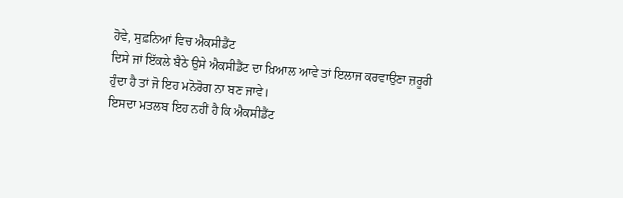ਹੋਵੇ, ਸੁਫ਼ਨਿਆਂ ਵਿਚ ਐਕਸੀਡੈਂਟ
ਦਿਸੇ ਜਾਂ ਇੱਕਲੇ ਬੈਠੇ ਉਸੇ ਐਕਸੀਡੈਂਟ ਦਾ ਖ਼ਿਆਲ ਆਵੇ ਤਾਂ ਇਲਾਜ ਕਰਵਾਉਣਾ ਜ਼ਰੂਰੀ
ਹੁੰਦਾ ਹੈ ਤਾਂ ਜੋ ਇਹ ਮਨੋਰੋਗ ਨਾ ਬਣ ਜਾਵੇ।
ਇਸਦਾ ਮਤਲਬ ਇਹ ਨਹੀਂ ਹੈ ਕਿ ਐਕਸੀਡੈਂਟ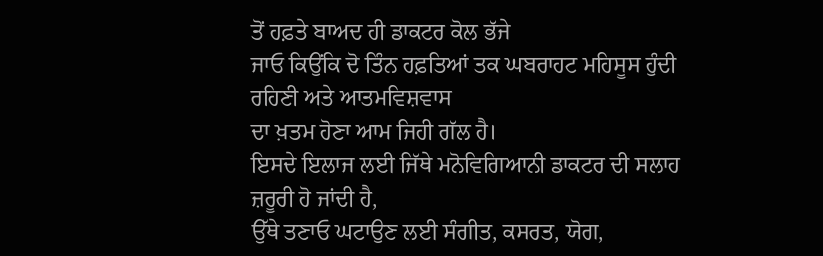ਤੋਂ ਹਫ਼ਤੇ ਬਾਅਦ ਹੀ ਡਾਕਟਰ ਕੋਲ ਭੱਜੇ
ਜਾਓ ਕਿਉਂਕਿ ਦੋ ਤਿੰਨ ਹਫ਼ਤਿਆਂ ਤਕ ਘਬਰਾਹਟ ਮਹਿਸੂਸ ਹੁੰਦੀ ਰਹਿਣੀ ਅਤੇ ਆਤਮਵਿਸ਼ਵਾਸ
ਦਾ ਖ਼ਤਮ ਹੋਣਾ ਆਮ ਜਿਹੀ ਗੱਲ ਹੈ।
ਇਸਦੇ ਇਲਾਜ ਲਈ ਜਿੱਥੇ ਮਨੋਵਿਗਿਆਨੀ ਡਾਕਟਰ ਦੀ ਸਲਾਹ ਜ਼ਰੂਰੀ ਹੋ ਜਾਂਦੀ ਹੈ,
ਉੱਥੇ ਤਣਾਓ ਘਟਾਉਣ ਲਈ ਸੰਗੀਤ, ਕਸਰਤ, ਯੋਗ,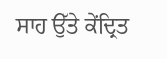ਸਾਹ ਉੱਤੇ ਕੇਂਦ੍ਰਿਤ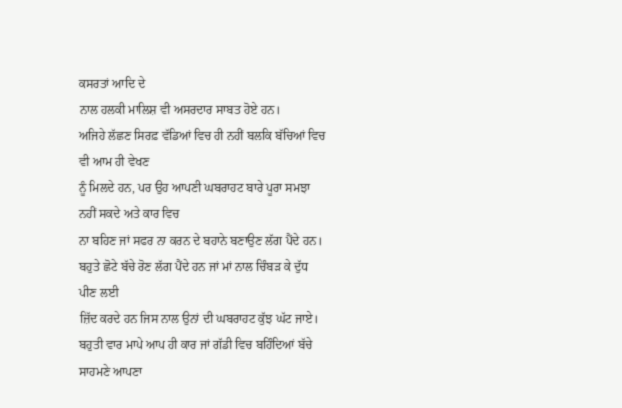ਕਸਰਤਾਂ ਆਦਿ ਦੇ
ਨਾਲ ਹਲਕੀ ਮਾਲਿਸ਼ ਵੀ ਅਸਰਦਾਰ ਸਾਬਤ ਹੋਏ ਹਨ।
ਅਜਿਹੇ ਲੱਛਣ ਸਿਰਫ਼ ਵੱਡਿਆਂ ਵਿਚ ਹੀ ਨਹੀਂ ਬਲਕਿ ਬੱਚਿਆਂ ਵਿਚ ਵੀ ਆਮ ਹੀ ਵੇਖਣ
ਨੂੰ ਮਿਲਦੇ ਹਨ, ਪਰ ਉਹ ਆਪਣੀ ਘਬਰਾਹਟ ਬਾਰੇ ਪੂਰਾ ਸਮਝਾ ਨਹੀਂ ਸਕਦੇ ਅਤੇ ਕਾਰ ਵਿਚ
ਨਾ ਬਹਿਣ ਜਾਂ ਸਫਰ ਨਾ ਕਰਨ ਦੇ ਬਹਾਨੇ ਬਣਾਉਣ ਲੱਗ ਪੈਂਦੇ ਹਨ।
ਬਹੁਤੇ ਛੋਟੇ ਬੱਚੇ ਰੋਣ ਲੱਗ ਪੈਂਦੇ ਹਨ ਜਾਂ ਮਾਂ ਨਾਲ ਚਿੰਬੜ ਕੇ ਦੁੱਧ ਪੀਣ ਲਈ
ਜ਼ਿੱਦ ਕਰਦੇ ਹਨ ਜਿਸ ਨਾਲ ਉਨਾਂ ਦੀ ਘਬਰਾਹਟ ਕੁੱਝ ਘੱਟ ਜਾਏ।
ਬਹੁਤੀ ਵਾਰ ਮਾਪੇ ਆਪ ਹੀ ਕਾਰ ਜਾਂ ਗੱਡੀ ਵਿਚ ਬਹਿੰਦਿਆਂ ਬੱਚੇ ਸਾਹਮਣੇ ਆਪਣਾ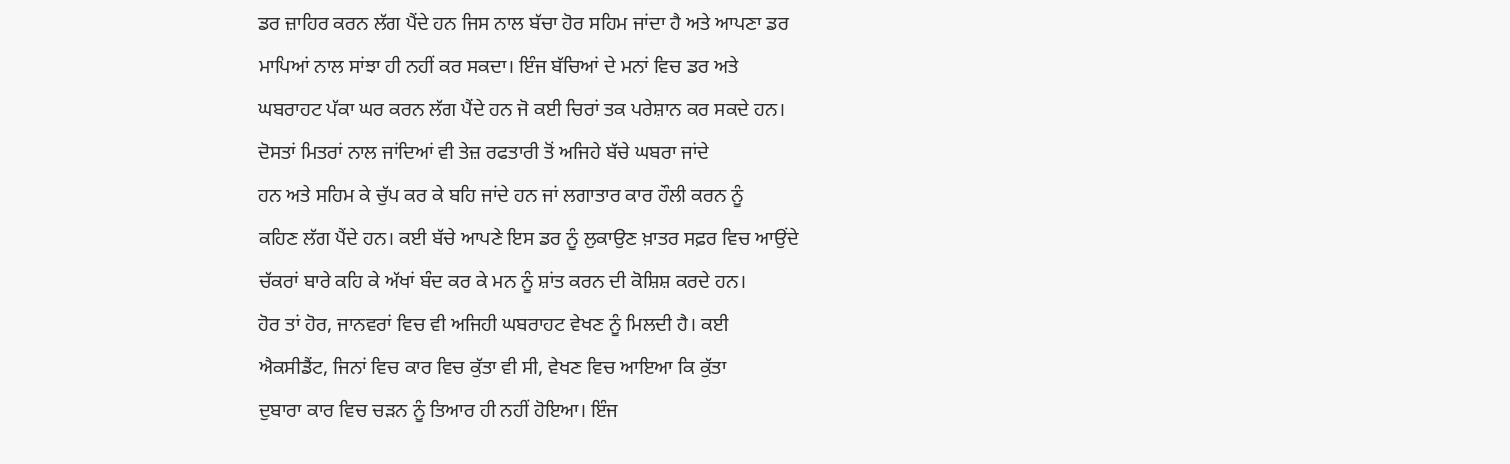ਡਰ ਜ਼ਾਹਿਰ ਕਰਨ ਲੱਗ ਪੈਂਦੇ ਹਨ ਜਿਸ ਨਾਲ ਬੱਚਾ ਹੋਰ ਸਹਿਮ ਜਾਂਦਾ ਹੈ ਅਤੇ ਆਪਣਾ ਡਰ
ਮਾਪਿਆਂ ਨਾਲ ਸਾਂਝਾ ਹੀ ਨਹੀਂ ਕਰ ਸਕਦਾ। ਇੰਜ ਬੱਚਿਆਂ ਦੇ ਮਨਾਂ ਵਿਚ ਡਰ ਅਤੇ
ਘਬਰਾਹਟ ਪੱਕਾ ਘਰ ਕਰਨ ਲੱਗ ਪੈਂਦੇ ਹਨ ਜੋ ਕਈ ਚਿਰਾਂ ਤਕ ਪਰੇਸ਼ਾਨ ਕਰ ਸਕਦੇ ਹਨ।
ਦੋਸਤਾਂ ਮਿਤਰਾਂ ਨਾਲ ਜਾਂਦਿਆਂ ਵੀ ਤੇਜ਼ ਰਫਤਾਰੀ ਤੋਂ ਅਜਿਹੇ ਬੱਚੇ ਘਬਰਾ ਜਾਂਦੇ
ਹਨ ਅਤੇ ਸਹਿਮ ਕੇ ਚੁੱਪ ਕਰ ਕੇ ਬਹਿ ਜਾਂਦੇ ਹਨ ਜਾਂ ਲਗਾਤਾਰ ਕਾਰ ਹੌਲੀ ਕਰਨ ਨੂੰ
ਕਹਿਣ ਲੱਗ ਪੈਂਦੇ ਹਨ। ਕਈ ਬੱਚੇ ਆਪਣੇ ਇਸ ਡਰ ਨੂੰ ਲੁਕਾਉਣ ਖ਼ਾਤਰ ਸਫ਼ਰ ਵਿਚ ਆਉਂਦੇ
ਚੱਕਰਾਂ ਬਾਰੇ ਕਹਿ ਕੇ ਅੱਖਾਂ ਬੰਦ ਕਰ ਕੇ ਮਨ ਨੂੰ ਸ਼ਾਂਤ ਕਰਨ ਦੀ ਕੋਸ਼ਿਸ਼ ਕਰਦੇ ਹਨ।
ਹੋਰ ਤਾਂ ਹੋਰ, ਜਾਨਵਰਾਂ ਵਿਚ ਵੀ ਅਜਿਹੀ ਘਬਰਾਹਟ ਵੇਖਣ ਨੂੰ ਮਿਲਦੀ ਹੈ। ਕਈ
ਐਕਸੀਡੈਂਟ, ਜਿਨਾਂ ਵਿਚ ਕਾਰ ਵਿਚ ਕੁੱਤਾ ਵੀ ਸੀ, ਵੇਖਣ ਵਿਚ ਆਇਆ ਕਿ ਕੁੱਤਾ
ਦੁਬਾਰਾ ਕਾਰ ਵਿਚ ਚੜਨ ਨੂੰ ਤਿਆਰ ਹੀ ਨਹੀਂ ਹੋਇਆ। ਇੰਜ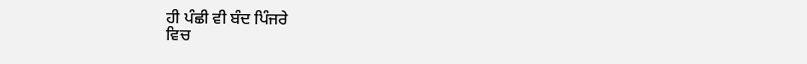ਹੀ ਪੰਛੀ ਵੀ ਬੰਦ ਪਿੰਜਰੇ
ਵਿਚ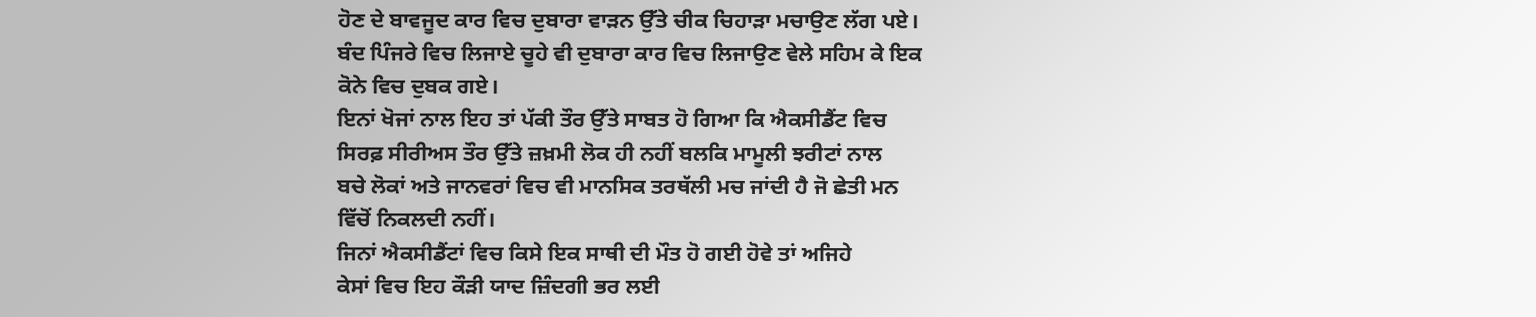ਹੋਣ ਦੇ ਬਾਵਜੂਦ ਕਾਰ ਵਿਚ ਦੁਬਾਰਾ ਵਾੜਨ ਉੱਤੇ ਚੀਕ ਚਿਹਾੜਾ ਮਚਾਉਣ ਲੱਗ ਪਏ।
ਬੰਦ ਪਿੰਜਰੇ ਵਿਚ ਲਿਜਾਏ ਚੂਹੇ ਵੀ ਦੁਬਾਰਾ ਕਾਰ ਵਿਚ ਲਿਜਾਉਣ ਵੇਲੇ ਸਹਿਮ ਕੇ ਇਕ
ਕੋਨੇ ਵਿਚ ਦੁਬਕ ਗਏ।
ਇਨਾਂ ਖੋਜਾਂ ਨਾਲ ਇਹ ਤਾਂ ਪੱਕੀ ਤੌਰ ਉੱਤੇ ਸਾਬਤ ਹੋ ਗਿਆ ਕਿ ਐਕਸੀਡੈਂਟ ਵਿਚ
ਸਿਰਫ਼ ਸੀਰੀਅਸ ਤੌਰ ਉੱਤੇ ਜ਼ਖ਼ਮੀ ਲੋਕ ਹੀ ਨਹੀਂ ਬਲਕਿ ਮਾਮੂਲੀ ਝਰੀਟਾਂ ਨਾਲ
ਬਚੇ ਲੋਕਾਂ ਅਤੇ ਜਾਨਵਰਾਂ ਵਿਚ ਵੀ ਮਾਨਸਿਕ ਤਰਥੱਲੀ ਮਚ ਜਾਂਦੀ ਹੈ ਜੋ ਛੇਤੀ ਮਨ
ਵਿੱਚੋਂ ਨਿਕਲਦੀ ਨਹੀਂ।
ਜਿਨਾਂ ਐਕਸੀਡੈਂਟਾਂ ਵਿਚ ਕਿਸੇ ਇਕ ਸਾਥੀ ਦੀ ਮੌਤ ਹੋ ਗਈ ਹੋਵੇ ਤਾਂ ਅਜਿਹੇ
ਕੇਸਾਂ ਵਿਚ ਇਹ ਕੌੜੀ ਯਾਦ ਜ਼ਿੰਦਗੀ ਭਰ ਲਈ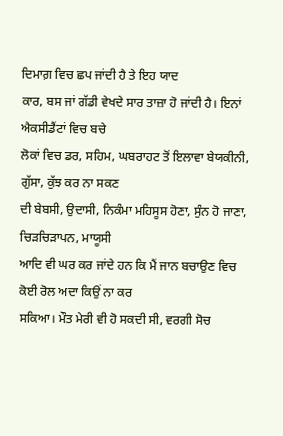ਦਿਮਾਗ਼ ਵਿਚ ਛਪ ਜਾਂਦੀ ਹੈ ਤੇ ਇਹ ਯਾਦ
ਕਾਰ, ਬਸ ਜਾਂ ਗੱਡੀ ਵੇਖਦੇ ਸਾਰ ਤਾਜ਼ਾ ਹੋ ਜਾਂਦੀ ਹੈ। ਇਨਾਂ ਐਕਸੀਡੈਂਟਾਂ ਵਿਚ ਬਚੇ
ਲੋਕਾਂ ਵਿਚ ਡਰ, ਸਹਿਮ, ਘਬਰਾਹਟ ਤੋਂ ਇਲਾਵਾ ਬੇਯਕੀਨੀ, ਗੁੱਸਾ, ਕੁੱਝ ਕਰ ਨਾ ਸਕਣ
ਦੀ ਬੇਬਸੀ, ਉਦਾਸੀ, ਨਿਕੰਮਾ ਮਹਿਸੂਸ ਹੋਣਾ, ਸੁੰਨ ਹੋ ਜਾਣਾ, ਚਿੜਚਿੜਾਪਨ, ਮਾਯੂਸੀ
ਆਦਿ ਵੀ ਘਰ ਕਰ ਜਾਂਦੇ ਹਨ ਕਿ ਮੈਂ ਜਾਨ ਬਚਾਉਣ ਵਿਚ ਕੋਈ ਰੋਲ ਅਦਾ ਕਿਉਂ ਨਾ ਕਰ
ਸਕਿਆ। ਮੌਤ ਮੇਰੀ ਵੀ ਹੋ ਸਕਦੀ ਸੀ, ਵਰਗੀ ਸੋਚ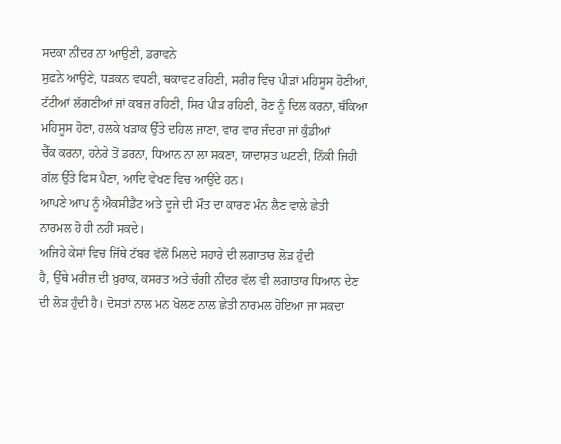ਸਦਕਾ ਨੀਂਦਰ ਨਾ ਆਉਣੀ, ਡਰਾਵਨੇ
ਸੁਫ਼ਨੇ ਆਉਣੇ, ਧੜਕਨ ਵਧਣੀ, ਥਕਾਵਟ ਰਹਿਣੀ, ਸਰੀਰ ਵਿਚ ਪੀੜਾਂ ਮਹਿਸੂਸ ਹੋਣੀਆਂ,
ਟੱਟੀਆਂ ਲੱਗਣੀਆਂ ਜਾਂ ਕਬਜ਼ ਰਹਿਣੀ, ਸਿਰ ਪੀੜ ਰਹਿਣੀ, ਰੋਣ ਨੂੰ ਦਿਲ ਕਰਨਾ, ਥੱਕਿਆ
ਮਹਿਸੂਸ ਹੋਣਾ, ਹਲਕੇ ਖੜਾਕ ਉੱਤੇ ਦਹਿਲ ਜਾਣਾ, ਵਾਰ ਵਾਰ ਜੰਦਰਾ ਜਾਂ ਕੁੰਡੀਆਂ
ਚੈੱਕ ਕਰਨਾ, ਹਨੇਰੇ ਤੋਂ ਡਰਨਾ, ਧਿਆਨ ਨਾ ਲਾ ਸਕਣਾ, ਯਾਦਾਸ਼ਤ ਘਟਣੀ, ਨਿੱਕੀ ਜਿਹੀ
ਗੱਲ ਉੱਤੇ ਫਿਸ ਪੈਣਾ, ਆਦਿ ਵੇਖਣ ਵਿਚ ਆਉਂਦੇ ਹਨ।
ਆਪਣੇ ਆਪ ਨੂੰ ਐਕਸੀਡੈਂਟ ਅਤੇ ਦੂਜੇ ਦੀ ਮੌਤ ਦਾ ਕਾਰਣ ਮੰਨ ਲੈਣ ਵਾਲੇ ਛੇਤੀ
ਨਾਰਮਲ ਹੋ ਹੀ ਨਹੀਂ ਸਕਦੇ।
ਅਜਿਹੇ ਕੇਸਾਂ ਵਿਚ ਜਿੱਥੇ ਟੱਬਰ ਵੱਲੋਂ ਮਿਲਦੇ ਸਹਾਰੇ ਦੀ ਲਗਾਤਾਰ ਲੋੜ ਹੁੰਦੀ
ਹੈ, ਉੱਥੇ ਮਰੀਜ਼ ਦੀ ਖ਼ੁਰਾਕ, ਕਸਰਤ ਅਤੇ ਚੰਗੀ ਨੀਂਦਰ ਵੱਲ ਵੀ ਲਗਾਤਾਰ ਧਿਆਨ ਦੇਣ
ਦੀ ਲੋੜ ਹੁੰਦੀ ਹੈ। ਦੋਸਤਾਂ ਨਾਲ ਮਨ ਖੋਲਣ ਨਾਲ ਛੇਤੀ ਨਾਰਮਲ ਹੋਇਆ ਜਾ ਸਕਦਾ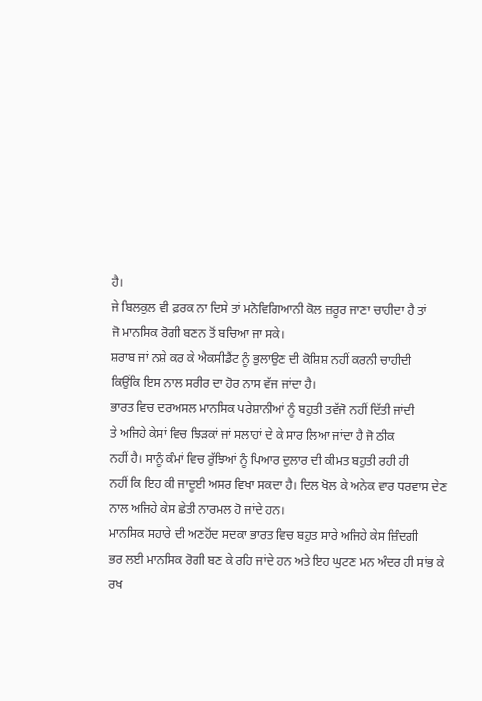ਹੈ।
ਜੇ ਬਿਲਕੁਲ ਵੀ ਫ਼ਰਕ ਨਾ ਦਿਸੇ ਤਾਂ ਮਨੋਵਿਗਿਆਨੀ ਕੋਲ ਜ਼ਰੂਰ ਜਾਣਾ ਚਾਹੀਦਾ ਹੈ ਤਾਂ
ਜੋ ਮਾਨਸਿਕ ਰੋਗੀ ਬਣਨ ਤੋਂ ਬਚਿਆ ਜਾ ਸਕੇ।
ਸ਼ਰਾਬ ਜਾਂ ਨਸ਼ੇ ਕਰ ਕੇ ਐਕਸੀਡੈਂਟ ਨੂੰ ਭੁਲਾਉਣ ਦੀ ਕੋਸ਼ਿਸ਼ ਨਹੀਂ ਕਰਨੀ ਚਾਹੀਦੀ
ਕਿਉਂਕਿ ਇਸ ਨਾਲ ਸਰੀਰ ਦਾ ਹੋਰ ਨਾਸ ਵੱਜ ਜਾਂਦਾ ਹੈ।
ਭਾਰਤ ਵਿਚ ਦਰਅਸਲ ਮਾਨਸਿਕ ਪਰੇਸ਼ਾਨੀਆਂ ਨੂੰ ਬਹੁਤੀ ਤਵੱਜੋ ਨਹੀਂ ਦਿੱਤੀ ਜਾਂਦੀ
ਤੇ ਅਜਿਹੇ ਕੇਸਾਂ ਵਿਚ ਝਿੜਕਾਂ ਜਾਂ ਸਲਾਹਾਂ ਦੇ ਕੇ ਸਾਰ ਲਿਆ ਜਾਂਦਾ ਹੈ ਜੋ ਠੀਕ
ਨਹੀਂ ਹੈ। ਸਾਨੂੰ ਕੰਮਾਂ ਵਿਚ ਰੁੱਝਿਆਂ ਨੂੰ ਪਿਆਰ ਦੁਲਾਰ ਦੀ ਕੀਮਤ ਬਹੁਤੀ ਰਹੀ ਹੀ
ਨਹੀਂ ਕਿ ਇਹ ਕੀ ਜਾਦੂਈ ਅਸਰ ਵਿਖਾ ਸਕਦਾ ਹੈ। ਦਿਲ ਖੋਲ ਕੇ ਅਨੇਕ ਵਾਰ ਧਰਵਾਸ ਦੇਣ
ਨਾਲ ਅਜਿਹੇ ਕੇਸ ਛੇਤੀ ਨਾਰਮਲ ਹੋ ਜਾਂਦੇ ਹਨ।
ਮਾਨਸਿਕ ਸਹਾਰੇ ਦੀ ਅਣਹੋਂਦ ਸਦਕਾ ਭਾਰਤ ਵਿਚ ਬਹੁਤ ਸਾਰੇ ਅਜਿਹੇ ਕੇਸ ਜ਼ਿੰਦਗੀ
ਭਰ ਲਈ ਮਾਨਸਿਕ ਰੋਗੀ ਬਣ ਕੇ ਰਹਿ ਜਾਂਦੇ ਹਨ ਅਤੇ ਇਹ ਘੁਟਣ ਮਨ ਅੰਦਰ ਹੀ ਸਾਂਭ ਕੇ
ਰਖ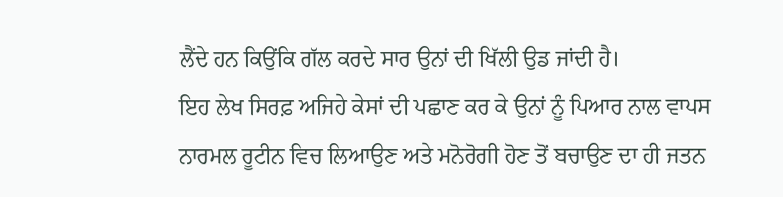ਲੈਂਦੇ ਹਨ ਕਿਉਂਕਿ ਗੱਲ ਕਰਦੇ ਸਾਰ ਉਨਾਂ ਦੀ ਖਿੱਲੀ ਉਡ ਜਾਂਦੀ ਹੈ।
ਇਹ ਲੇਖ ਸਿਰਫ਼ ਅਜਿਹੇ ਕੇਸਾਂ ਦੀ ਪਛਾਣ ਕਰ ਕੇ ਉਨਾਂ ਨੂੰ ਪਿਆਰ ਨਾਲ ਵਾਪਸ
ਨਾਰਮਲ ਰੂਟੀਨ ਵਿਚ ਲਿਆਉਣ ਅਤੇ ਮਨੋਰੋਗੀ ਹੋਣ ਤੋਂ ਬਚਾਉਣ ਦਾ ਹੀ ਜਤਨ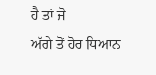ਹੈ ਤਾਂ ਜੋ
ਅੱਗੇ ਤੋਂ ਹੋਰ ਧਿਆਨ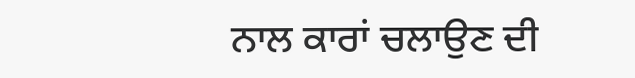ਨਾਲ ਕਾਰਾਂ ਚਲਾਉਣ ਦੀ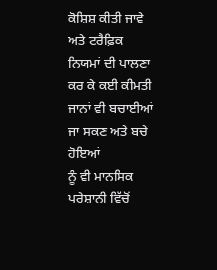ਕੋਸ਼ਿਸ਼ ਕੀਤੀ ਜਾਵੇ ਅਤੇ ਟਰੈਫ਼ਿਕ
ਨਿਯਮਾਂ ਦੀ ਪਾਲਣਾ ਕਰ ਕੇ ਕਈ ਕੀਮਤੀ ਜਾਨਾਂ ਵੀ ਬਚਾਈਆਂ ਜਾ ਸਕਣ ਅਤੇ ਬਚੇ ਹੋਇਆਂ
ਨੂੰ ਵੀ ਮਾਨਸਿਕ ਪਰੇਸ਼ਾਨੀ ਵਿੱਚੋਂ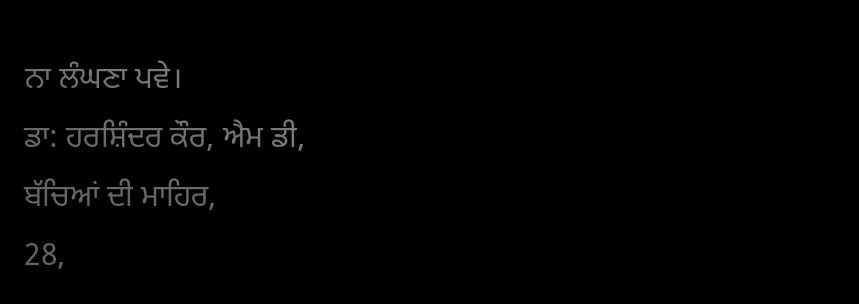ਨਾ ਲੰਘਣਾ ਪਵੇ।
ਡਾ: ਹਰਸ਼ਿੰਦਰ ਕੌਰ, ਐਮ ਡੀ,
ਬੱਚਿਆਂ ਦੀ ਮਾਹਿਰ,
28,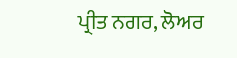ਪ੍ਰੀਤ ਨਗਰ, ਲੋਅਰ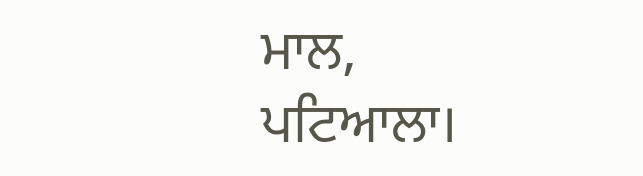ਮਾਲ,
ਪਟਿਆਲਾ।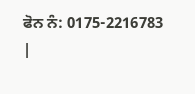ਫੋਨ ਨੰ: 0175-2216783
|